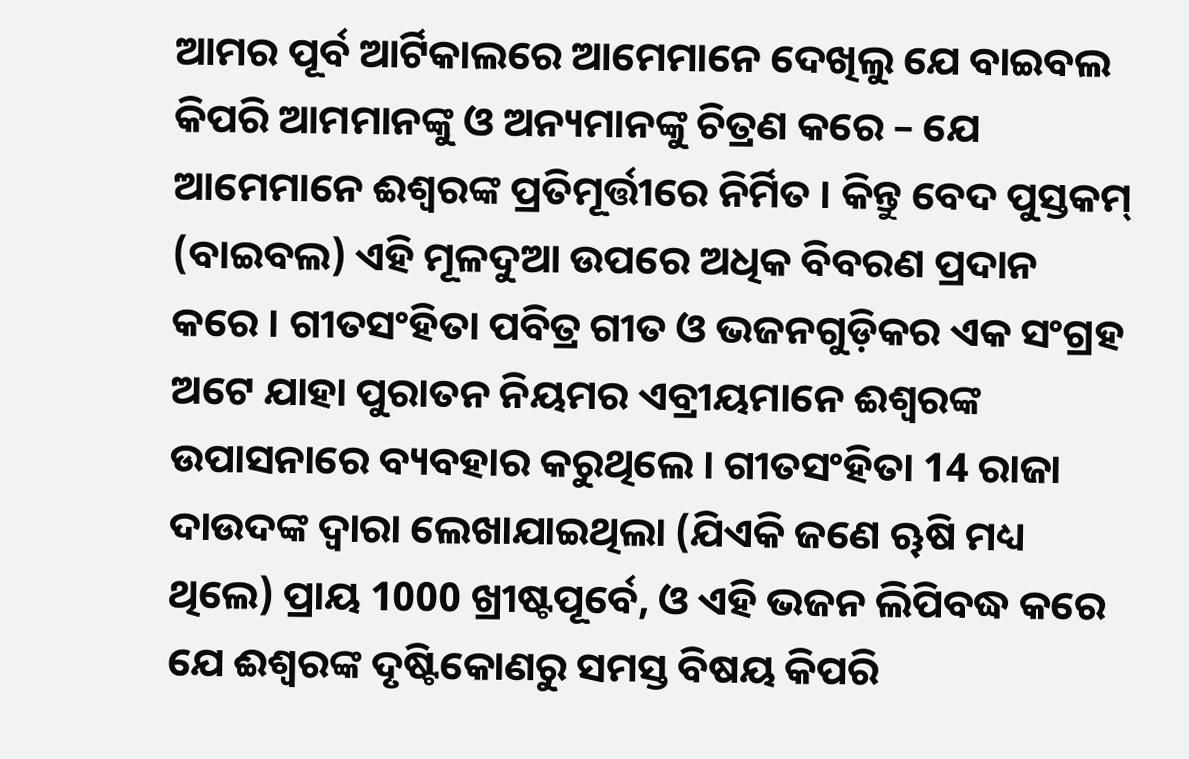ଆମର ପୂର୍ବ ଆର୍ଟିକାଲରେ ଆମେମାନେ ଦେଖିଲୁ ଯେ ବାଇବଲ କିପରି ଆମମାନଙ୍କୁ ଓ ଅନ୍ୟମାନଙ୍କୁ ଚିତ୍ରଣ କରେ – ଯେ ଆମେମାନେ ଈଶ୍ଵରଙ୍କ ପ୍ରତିମୂର୍ତ୍ତୀରେ ନିର୍ମିତ । କିନ୍ତୁ ବେଦ ପୁସ୍ତକମ୍ (ବାଇବଲ) ଏହି ମୂଳଦୁଆ ଉପରେ ଅଧିକ ବିବରଣ ପ୍ରଦାନ କରେ । ଗୀତସଂହିତା ପବିତ୍ର ଗୀତ ଓ ଭଜନଗୁଡ଼ିକର ଏକ ସଂଗ୍ରହ ଅଟେ ଯାହା ପୁରାତନ ନିୟମର ଏବ୍ରୀୟମାନେ ଈଶ୍ଵରଙ୍କ ଉପାସନାରେ ବ୍ୟବହାର କରୁଥିଲେ । ଗୀତସଂହିତା 14 ରାଜା ଦାଉଦଙ୍କ ଦ୍ଵାରା ଲେଖାଯାଇଥିଲା (ଯିଏକି ଜଣେ ୠଷି ମଧ୍ୟ ଥିଲେ) ପ୍ରାୟ 1000 ଖ୍ରୀଷ୍ଟପୂର୍ବେ, ଓ ଏହି ଭଜନ ଲିପିବଦ୍ଧ କରେ ଯେ ଈଶ୍ଵରଙ୍କ ଦୃଷ୍ଟିକୋଣରୁ ସମସ୍ତ ବିଷୟ କିପରି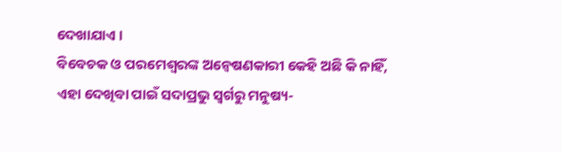ଦେଖାଯାଏ ।
ବିବେଚକ ଓ ପରମେଶ୍ଵରଙ୍କ ଅନ୍ଵେଷଣକାରୀ କେହି ଅଛି କି ନାହିଁ, ଏହା ଦେଖିବା ପାଇଁ ସଦାପ୍ରଭୁ ସ୍ଵର୍ଗରୁ ମନୁଷ୍ୟ-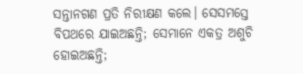ସନ୍ତାନଗଣ ପ୍ରତି ନିରୀକ୍ଷଣ କଲେ। ସେସମସ୍ତେ ବିପଥରେ ଯାଇଅଛନ୍ତି; ସେମାନେ ଏକତ୍ର ଅଶୁଚି ହୋଇଅଛନ୍ତି;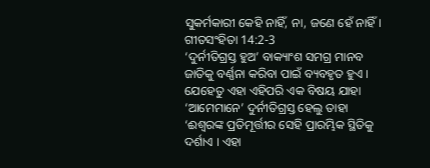ସୁକର୍ମକାରୀ କେହି ନାହିଁ, ନା, ଜଣେ ହେଁ ନାହିଁ।
ଗୀତସଂହିତା 14:2-3
‘ଦୁର୍ନୀତିଗ୍ରସ୍ତ ହୁଅ’ ବାକ୍ୟାଂଶ ସମଗ୍ର ମାନବ ଜାତିକୁ ବର୍ଣ୍ଣନା କରିବା ପାଇଁ ବ୍ୟବହୃତ ହୁଏ । ଯେହେତୁ ଏହା ଏହିପରି ଏକ ବିଷୟ ଯାହା ‘ଆମେମାନେ’ ଦୁର୍ନୀତିଗ୍ରସ୍ତ ହେଲୁ ତାହା ‘ଈଶ୍ଵରଙ୍କ ପ୍ରତିମୂର୍ତ୍ତୀର ସେହି ପ୍ରାରମ୍ଭିକ ସ୍ଥିତିକୁ ଦର୍ଶାଏ । ଏହା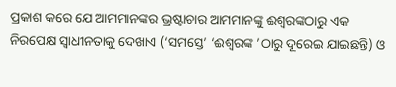ପ୍ରକାଶ କରେ ଯେ ଆମମାନଙ୍କର ଭ୍ରଷ୍ଟାଚାର ଆମମାନଙ୍କୁ ଈଶ୍ଵରଙ୍କଠାରୁ ଏକ ନିରପେକ୍ଷ ସ୍ୱାଧୀନତାକୁ ଦେଖାଏ (‘ସମସ୍ତେ’ ‘ଈଶ୍ଵରଙ୍କ ’ଠାରୁ ଦୂରେଇ ଯାଇଛନ୍ତି) ଓ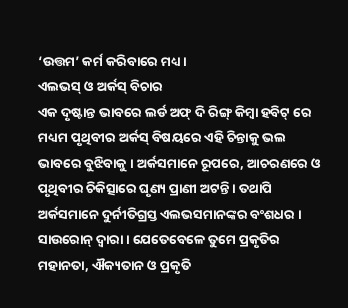‘ଉତ୍ତମ’ କର୍ମ କରିବାରେ ମଧ୍ୟ ।
ଏଲଭସ୍ ଓ ଅର୍କସ୍ ବିଚାର
ଏକ ଦୃଷ୍ଟାନ୍ତ ଭାବରେ ଲର୍ଡ ଅଫ୍ ଦି ରିଙ୍ଗ୍ କିମ୍ବା ହବିଟ୍ ରେ ମଧ୍ୟମ ପୃଥିବୀର ଅର୍କସ୍ ବିଷୟରେ ଏହି ଚିନ୍ତାକୁ ଭଲ ଭାବରେ ବୁଝିବାକୁ । ଅର୍କସମାନେ ରୂପରେ, ଆଚରଣରେ ଓ ପୃଥିବୀର ଚିକିତ୍ସାରେ ଘୃଣ୍ୟ ପ୍ରାଣୀ ଅଟନ୍ତି । ତଥାପି ଅର୍କସମାନେ ଦୁର୍ନୀତିଗ୍ରସ୍ତ ଏଲଭସମାନଙ୍କର ବଂଶଧର ।
ସାଉରୋନ୍ ଦ୍ଵାରା । ଯେତେବେଳେ ତୁମେ ପ୍ରକୃତିର ମହାନତା, ଐକ୍ୟତାନ ଓ ପ୍ରକୃତି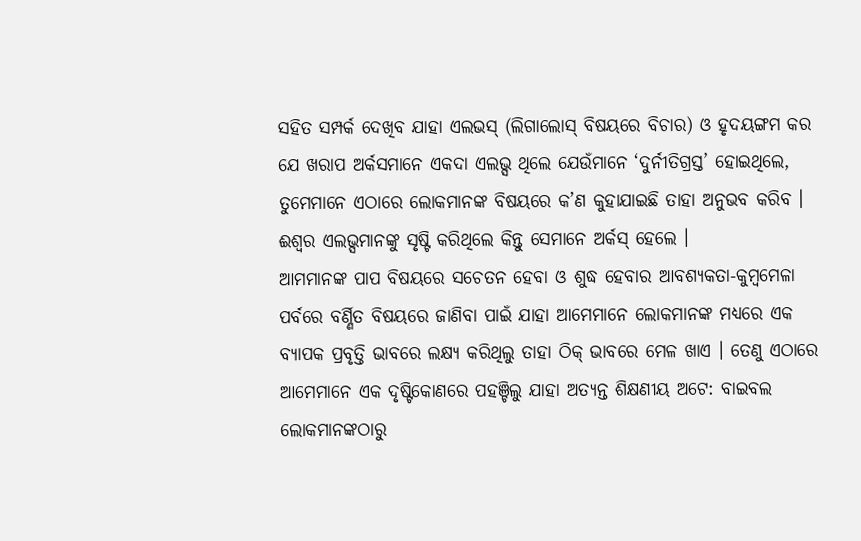ସହିତ ସମ୍ପର୍କ ଦେଖିବ ଯାହା ଏଲଭସ୍ (ଲିଗାଲୋସ୍ ବିଷୟରେ ବିଚାର) ଓ ହୃଦୟଙ୍ଗମ କର ଯେ ଖରାପ ଅର୍କସମାନେ ଏକଦା ଏଲଭ୍ସ ଥିଲେ ଯେଉଁମାନେ ‘ଦୁର୍ନୀତିଗ୍ରସ୍ତ’ ହୋଇଥିଲେ, ତୁମେମାନେ ଏଠାରେ ଲୋକମାନଙ୍କ ବିଷୟରେ କ’ଣ କୁହାଯାଇଛି ତାହା ଅନୁଭବ କରିବ । ଈଶ୍ଵର ଏଲଭ୍ସମାନଙ୍କୁ ସୃଷ୍ଟି କରିଥିଲେ କିନ୍ତୁ ସେମାନେ ଅର୍କସ୍ ହେଲେ ।
ଆମମାନଙ୍କ ପାପ ବିଷୟରେ ସଚେତନ ହେବା ଓ ଶୁଦ୍ଧ ହେବାର ଆବଶ୍ୟକତା-କୁମ୍ବମେଳା ପର୍ବରେ ବର୍ଣ୍ଣିତ ବିଷୟରେ ଜାଣିବା ପାଇଁ ଯାହା ଆମେମାନେ ଲୋକମାନଙ୍କ ମଧ୍ୟରେ ଏକ ବ୍ୟାପକ ପ୍ରବୃତ୍ତି ଭାବରେ ଲକ୍ଷ୍ୟ କରିଥିଲୁ ତାହା ଠିକ୍ ଭାବରେ ମେଳ ଖାଏ । ତେଣୁ ଏଠାରେ ଆମେମାନେ ଏକ ଦୃଷ୍ଟିକୋଣରେ ପହଞ୍ଚିଲୁ ଯାହା ଅତ୍ୟନ୍ତ ଶିକ୍ଷଣୀୟ ଅଟେ: ବାଇବଲ ଲୋକମାନଙ୍କଠାରୁ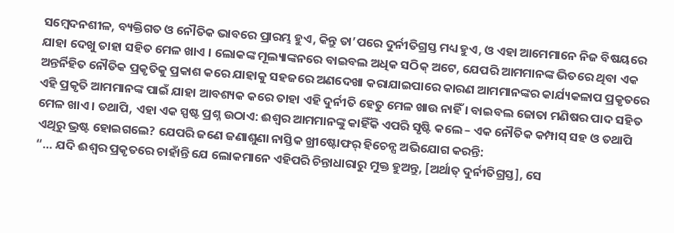ସମ୍ବେଦନଶୀଳ, ବ୍ୟକ୍ତିଗତ ଓ ନୌତିକ ଭାବରେ ପ୍ରାରମ୍ଭ ହୁଏ, କିନ୍ତୁ ତା’ପରେ ଦୁର୍ନୀତିଗ୍ରସ୍ତ ମଧ୍ୟ ହୁଏ, ଓ ଏହା ଆମେମାନେ ନିଜ ବିଷୟରେ ଯାହା ଦେଖୁ ତାହା ସହିତ ମେଳ ଖାଏ । ଲୋକଙ୍କ ମୂଲ୍ୟାଙ୍କନରେ ବାଇବଲ ଅଧିକ ସଠିକ୍ ଅଟେ, ଯେପରି ଆମମାନଙ୍କ ଭିତରେ ଥିବା ଏକ ଅନ୍ତର୍ନିହିତ ନୌତିକ ପ୍ରକୃତିକୁ ପ୍ରକାଶ କରେ ଯାହାକୁ ସହଜରେ ଅଣଦେଖା କରାଯାଇପାରେ କାରଣ ଆମମାନଙ୍କର କାର୍ଯ୍ୟକଳାପ ପ୍ରକୃତରେ ଏହି ପ୍ରକୃତି ଆମମାନଙ୍କ ପାଇଁ ଯାହା ଆବଶ୍ୟକ କରେ ତାହା ଏହି ଦୁର୍ନୀତି ହେତୁ ମେଳ ଖାଉ ନାହିଁ । ବାଇବଲ ଜୋତା ମଣିଷର ପାଦ ସହିତ ମେଳ ଖାଏ । ତଥାପି, ଏହା ଏକ ସ୍ପଷ୍ଟ ପ୍ରଶ୍ନ ଉଠାଏ: ଈଶ୍ଵର ଆମମାନଙ୍କୁ କାହିଁକି ଏପରି ସୃଷ୍ଟି କଲେ – ଏକ ନୌତିକ କମ୍ପାସ୍ ସହ ଓ ତଥାପି ଏଥିରୁ ଭ୍ରଷ୍ଟ ହୋଇଗଲେ? ଯେପରି ଜଣେ ଜଣାଶୁଣା ନାସ୍ତିକ ଖ୍ରୀଷ୍ଟୋଫର୍ ହିଚେନ୍ସ ଅଭିଯୋଗ କରନ୍ତି:
“… ଯଦି ଈଶ୍ଵର ପ୍ରକୃତରେ ଚାହାଁନ୍ତି ଯେ ଲୋକମାନେ ଏହିପରି ଚିନ୍ତାଧାରାରୁ ମୁକ୍ତ ହୁଅନ୍ତୁ, [ଅର୍ଥାତ୍ ଦୁର୍ନୀତିଗ୍ରସ୍ତ], ସେ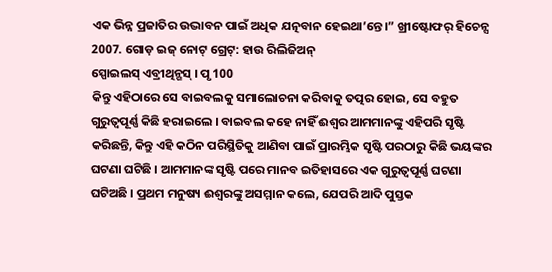ଏକ ଭିନ୍ନ ପ୍ରଜାତିର ଉଦ୍ଭାବନ ପାଇଁ ଅଧିକ ଯତ୍ନବାନ ହେଇଥା’ନ୍ତେ।” ଖ୍ରୀଷ୍ଟୋଫର୍ ହିଚେନ୍ସ 2007. ଗୋଡ଼ ଇଜ୍ ନୋଟ୍ ଗ୍ରେଟ୍: ହାଉ ରିଲିଜିଅନ୍
ସ୍ପୋଇଲସ୍ ଏବ୍ରୀଥିନ୍ଗସ୍ । ପୃ 100
କିନ୍ତୁ ଏହିଠାରେ ସେ ବାଇବଲକୁ ସମାଲୋଚନା କରିବାକୁ ତତ୍ପର ହୋଇ, ସେ ବହୁତ ଗୁରୁତ୍ୱପୂର୍ଣ୍ଣ କିଛି ହରାଇଲେ । ବାଇବଲ କହେ ନାହିଁ ଈଶ୍ଵର ଆମମାନଙ୍କୁ ଏହିପରି ସୃଷ୍ଟି କରିଛନ୍ତି, କିନ୍ତୁ ଏହି କଠିନ ପରିସ୍ଥିତିକୁ ଆଣିବା ପାଇଁ ପ୍ରାରମ୍ଭିକ ସୃଷ୍ଟି ପରଠାରୁ କିଛି ଭୟଙ୍କର ଘଟଣା ଘଟିଛି । ଆମମାନଙ୍କ ସୃଷ୍ଟି ପରେ ମାନବ ଇତିହାସରେ ଏକ ଗୁରୁତ୍ୱପୂର୍ଣ୍ଣ ଘଟଣା ଘଟିଅଛି । ପ୍ରଥମ ମନୁଷ୍ୟ ଈଶ୍ଵରଙ୍କୁ ଅସମ୍ମାନ କଲେ, ଯେପରି ଆଦି ପୁସ୍ତକ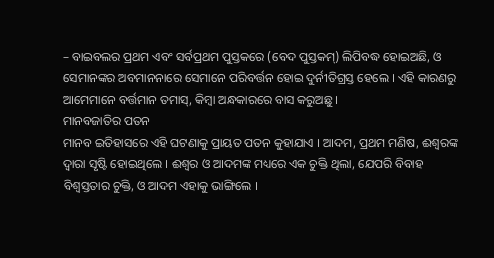– ବାଇବଲର ପ୍ରଥମ ଏବଂ ସର୍ବପ୍ରଥମ ପୁସ୍ତକରେ (ବେଦ ପୁସ୍ତକମ୍) ଲିପିବଦ୍ଧ ହୋଇଅଛି, ଓ ସେମାନଙ୍କର ଅବମାନନାରେ ସେମାନେ ପରିବର୍ତ୍ତନ ହୋଇ ଦୁର୍ନୀତିଗ୍ରସ୍ତ ହେଲେ । ଏହି କାରଣରୁ ଆମେମାନେ ବର୍ତ୍ତମାନ ତମାସ୍, କିମ୍ବା ଅନ୍ଧକାରରେ ବାସ କରୁଅଛୁ ।
ମାନବଜାତିର ପତନ
ମାନବ ଇତିହାସରେ ଏହି ଘଟଣାକୁ ପ୍ରାୟତ ପତନ କୁହାଯାଏ । ଆଦମ, ପ୍ରଥମ ମଣିଷ, ଈଶ୍ଵରଙ୍କ ଦ୍ୱାରା ସୃଷ୍ଟି ହୋଇଥିଲେ । ଈଶ୍ଵର ଓ ଆଦମଙ୍କ ମଧ୍ୟରେ ଏକ ଚୁକ୍ତି ଥିଲା, ଯେପରି ବିବାହ ବିଶ୍ୱସ୍ତତାର ଚୁକ୍ତି, ଓ ଆଦମ ଏହାକୁ ଭାଙ୍ଗିଲେ ।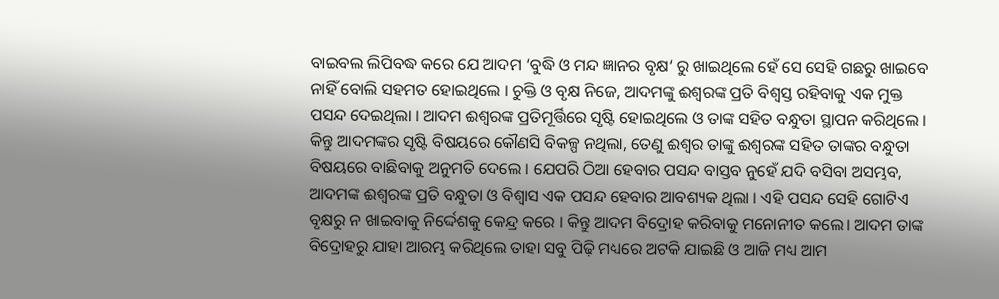ବାଇବଲ ଲିପିବଦ୍ଧ କରେ ଯେ ଆଦମ ‘ବୁଦ୍ଧି ଓ ମନ୍ଦ ଜ୍ଞାନର ବୃକ୍ଷ‘ ରୁ ଖାଇଥିଲେ ହେଁ ସେ ସେହି ଗଛରୁ ଖାଇବେ ନାହିଁ ବୋଲି ସହମତ ହୋଇଥିଲେ । ଚୁକ୍ତି ଓ ବୃକ୍ଷ ନିଜେ, ଆଦମଙ୍କୁ ଈଶ୍ଵରଙ୍କ ପ୍ରତି ବିଶ୍ୱସ୍ତ ରହିବାକୁ ଏକ ମୁକ୍ତ ପସନ୍ଦ ଦେଇଥିଲା । ଆଦମ ଈଶ୍ଵରଙ୍କ ପ୍ରତିମୂର୍ତ୍ତିରେ ସୃଷ୍ଟି ହୋଇଥିଲେ ଓ ତାଙ୍କ ସହିତ ବନ୍ଧୁତା ସ୍ଥାପନ କରିଥିଲେ । କିନ୍ତୁ ଆଦମଙ୍କର ସୃଷ୍ଟି ବିଷୟରେ କୌଣସି ବିକଳ୍ପ ନଥିଲା, ତେଣୁ ଈଶ୍ଵର ତାଙ୍କୁ ଈଶ୍ଵରଙ୍କ ସହିତ ତାଙ୍କର ବନ୍ଧୁତା ବିଷୟରେ ବାଛିବାକୁ ଅନୁମତି ଦେଲେ । ଯେପରି ଠିଆ ହେବାର ପସନ୍ଦ ବାସ୍ତବ ନୁହେଁ ଯଦି ବସିବା ଅସମ୍ଭବ, ଆଦମଙ୍କ ଈଶ୍ଵରଙ୍କ ପ୍ରତି ବନ୍ଧୁତା ଓ ବିଶ୍ୱାସ ଏକ ପସନ୍ଦ ହେବାର ଆବଶ୍ୟକ ଥିଲା । ଏହି ପସନ୍ଦ ସେହି ଗୋଟିଏ ବୃକ୍ଷରୁ ନ ଖାଇବାକୁ ନିର୍ଦ୍ଦେଶକୁ କେନ୍ଦ୍ର କରେ । କିନ୍ତୁ ଆଦମ ବିଦ୍ରୋହ କରିବାକୁ ମନୋନୀତ କଲେ। ଆଦମ ତାଙ୍କ ବିଦ୍ରୋହରୁ ଯାହା ଆରମ୍ଭ କରିଥିଲେ ତାହା ସବୁ ପିଢ଼ି ମଧ୍ୟରେ ଅଟକି ଯାଇଛି ଓ ଆଜି ମଧ୍ୟ ଆମ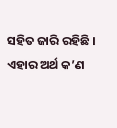ସହିତ ଜାରି ରହିଛି । ଏହାର ଅର୍ଥ କ’ଣ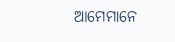ଆମେମାନେ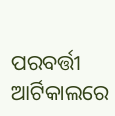ପରବର୍ତ୍ତୀ ଆର୍ଟିକାଲରେ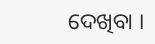ଦେଖିବା ।